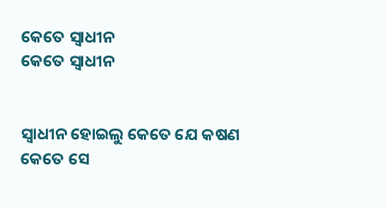କେତେ ସ୍ୱାଧୀନ
କେତେ ସ୍ୱାଧୀନ


ସ୍ଵାଧୀନ ହୋଇଲୁ କେତେ ଯେ କଷଣ କେତେ ସେ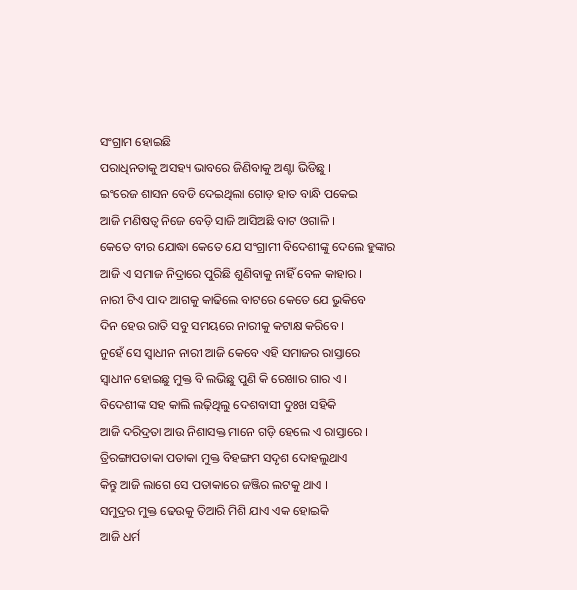ସଂଗ୍ରାମ ହୋଇଛି
ପରାଧିନତାକୁ ଅସହ୍ୟ ଭାବରେ ଜିଣିବାକୁ ଅଣ୍ଟା ଭିଡିଛୁ ।
ଇଂରେଜ ଶାସନ ବେଡି ଦେଇଥିଲା ଗୋଡ଼ ହାତ ବାନ୍ଧି ପକେଇ
ଆଜି ମଣିଷତ୍ଵ ନିଜେ ବେଡ଼ି ସାଜି ଆସିଅଛି ବାଟ ଓଗାଳି ।
କେତେ ବୀର ଯୋଦ୍ଧା କେତେ ଯେ ସଂଗ୍ରାମୀ ବିଦେଶୀଙ୍କୁ ଦେଲେ ହୁଙ୍କାର
ଆଜି ଏ ସମାଜ ନିଦ୍ରାରେ ପୁରିଛି ଶୁଣିବାକୁ ନାହିଁ ବେଳ କାହାର ।
ନାରୀ ଟିଏ ପାଦ ଆଗକୁ କାଢିଲେ ବାଟରେ କେତେ ଯେ ଭୁକିବେ
ଦିନ ହେଉ ରାତି ସବୁ ସମୟରେ ନାରୀକୁ କଟାକ୍ଷ କରିବେ ।
ନୁହେଁ ସେ ସ୍ଵାଧୀନ ନାରୀ ଆଜି କେବେ ଏହି ସମାଜର ରାସ୍ତାରେ
ସ୍ଵାଧୀନ ହୋଇଛୁ ମୁକ୍ତ ବି ଲଭିଛୁ ପୁଣି କି ରେଖାର ଗାର ଏ ।
ବିଦେଶୀଙ୍କ ସହ କାଲି ଲଢ଼ିଥିଲୁ ଦେଶବାସୀ ଦୁଃଖ ସହିକି
ଆଜି ଦରିଦ୍ରତା ଆଉ ନିଶାସକ୍ତ ମାନେ ଗଡ଼ି ହେଲେ ଏ ରାସ୍ତାରେ ।
ତ୍ରିରଙ୍ଗାପତାକା ପତାକା ମୁକ୍ତ ବିହଙ୍ଗମ ସଦୃଶ ଦୋହଲୁଥାଏ
କିନ୍ତୁ ଆଜି ଲାଗେ ସେ ପତାକାରେ ଜଞ୍ଜିର ଲଟକୁ ଥାଏ ।
ସମୁଦ୍ରର ମୁକ୍ତ ଢେଉକୁ ତିଆରି ମିଶି ଯାଏ ଏକ ହୋଇକି
ଆଜି ଧର୍ମ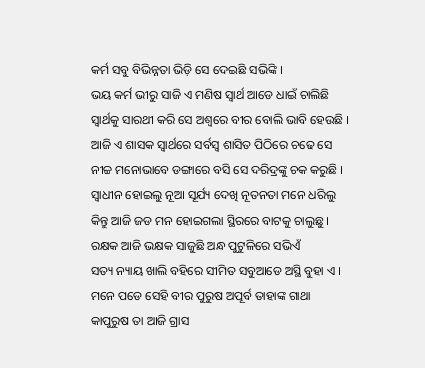କର୍ମ ସବୁ ବିଭିନ୍ନତା ଭିଡ଼ି ସେ ଦେଇଛି ସଭିଙ୍କି ।
ଭୟ କର୍ମ ଭୀରୁ ସାଜି ଏ ମଣିଷ ସ୍ବାର୍ଥ ଆଡେ ଧାଇଁ ଚାଲିଛି
ସ୍ବାର୍ଥକୁ ସାରଥୀ କରି ସେ ଅଶ୍ଵରେ ବୀର ବୋଲି ଭାବି ହେଉଛି ।
ଆଜି ଏ ଶାସକ ସ୍ବାର୍ଥରେ ସର୍ବସ୍ବ ଶାସିତ ପିଠିରେ ଚଢେ ସେ
ନୀଚ୍ଚ ମନୋଭାବେ ଡଙ୍ଗାରେ ବସି ସେ ଦରିଦ୍ରଙ୍କୁ ଚକ କରୁଛି ।
ସ୍ଵାଧୀନ ହୋଇଲୁ ନୂଆ ସୂର୍ଯ୍ୟ ଦେଖି ନୂତନତା ମନେ ଧରିଲୁ
କିନ୍ତୁ ଆଜି ଜଡ ମନ ହୋଇଗଲା ସ୍ଥିରରେ ବାଟକୁ ଚାଲୁଛୁ ।
ରକ୍ଷକ ଆଜି ଭକ୍ଷକ ସାଜୁଛି ଅନ୍ଧ ପୁଟୁଳିରେ ସଭିଏଁ
ସତ୍ୟ ନ୍ୟାୟ ଖାଲି ବହିରେ ସୀମିତ ସବୁଆଡେ ଅସ୍ଥି ବୁହା ଏ ।
ମନେ ପଡେ ସେହି ବୀର ପୁରୁଷ ଅପୂର୍ବ ତାହାଙ୍କ ଗାଥା
କାପୁରୁଷ ତା ଆଜି ଗ୍ରାସ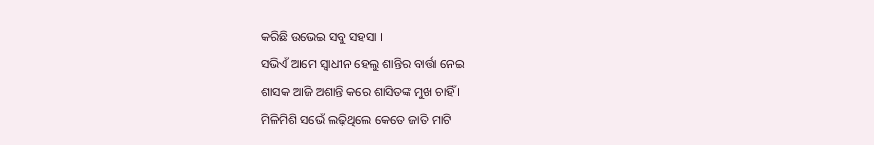କରିଛି ଉଭେଇ ସବୁ ସହସା ।
ସଭିଏଁ ଆମେ ସ୍ଵାଧୀନ ହେଲୁ ଶାନ୍ତିର ବାର୍ତ୍ତା ନେଇ
ଶାସକ ଆଜି ଅଶାନ୍ତି କରେ ଶାସିତଙ୍କ ମୁଖ ଚାହିଁ ।
ମିଳିମିଶି ସଭେଁ ଲଢ଼ିଥିଲେ କେତେ ଜାତି ମାଟି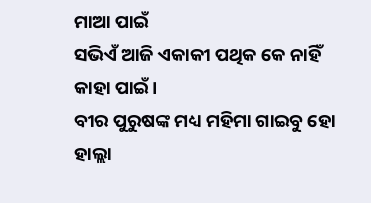ମାଆ ପାଇଁ
ସଭିଏଁ ଆଜି ଏକାକୀ ପଥିକ କେ ନାହିଁ କାହା ପାଇଁ ।
ବୀର ପୁରୁଷଙ୍କ ମଧ୍ୟ ମହିମା ଗାଇବୁ ହୋ ହାଲ୍ଲା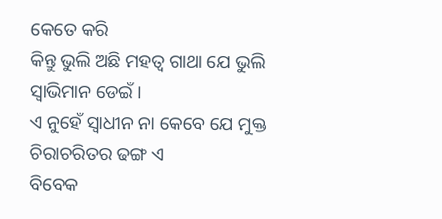କେତେ କରି
କିନ୍ତୁ ଭୁଲି ଅଛି ମହତ୍ୱ ଗାଥା ଯେ ଭୁଲି ସ୍ୱାଭିମାନ ଡେଇଁ ।
ଏ ନୁହେଁ ସ୍ଵାଧୀନ ନା କେବେ ଯେ ମୁକ୍ତ ଚିରାଚରିତର ଢଙ୍ଗ ଏ
ବିବେକ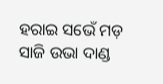ହରାଇ ସଭେଁ ମଡ଼ ସାଜି ଉଭା ଦାଣ୍ଡ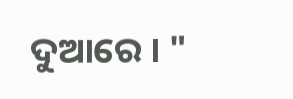ଦୁଆରେ । "